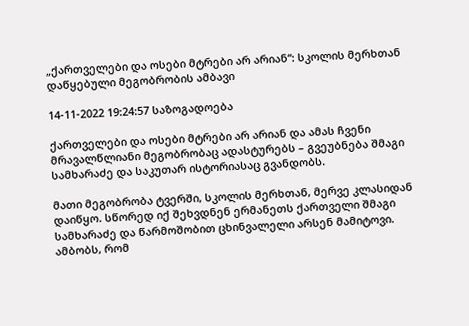„ქართველები და ოსები მტრები არ არიან“: სკოლის მერხთან დაწყებული მეგობრობის ამბავი

14-11-2022 19:24:57 საზოგადოება

ქართველები და ოსები მტრები არ არიან და ამას ჩვენი მრავალწლიანი მეგობრობაც ადასტურებს – გვეუბნება შმაგი სამხარაძე და საკუთარ ისტორიასაც გვანდობს.

მათი მეგობრობა ტვერში, სკოლის მერხთან, მერვე კლასიდან დაიწყო. სწორედ იქ შეხვდნენ ერმანეთს ქართველი შმაგი სამხარაძე და წარმოშობით ცხინვალელი არსენ მამიტოვი. ამბობს, რომ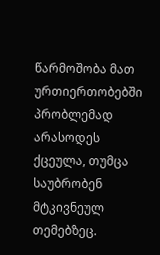წარმოშობა მათ ურთიერთობებში პრობლემად არასოდეს ქცეულა, თუმცა საუბრობენ მტკივნეულ თემებზეც.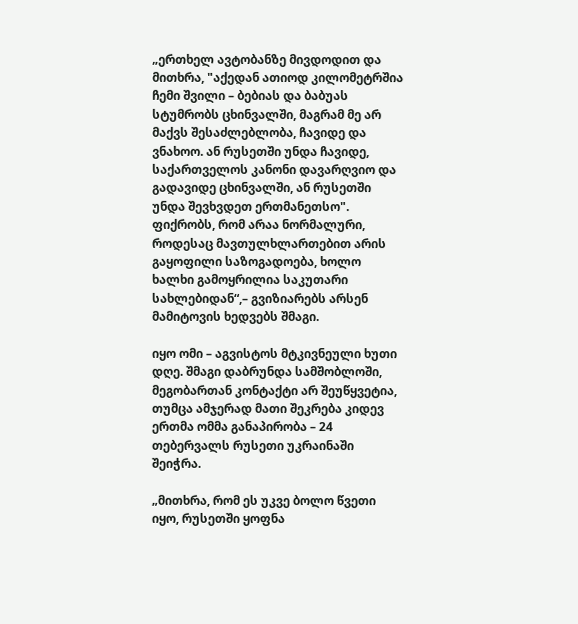„ერთხელ ავტობანზე მივდოდით და მითხრა, "აქედან ათიოდ კილომეტრშია ჩემი შვილი – ბებიას და ბაბუას სტუმრობს ცხინვალში, მაგრამ მე არ მაქვს შესაძლებლობა, ჩავიდე და ვნახოო. ან რუსეთში უნდა ჩავიდე, საქართველოს კანონი დავარღვიო და გადავიდე ცხინვალში, ან რუსეთში უნდა შევხვდეთ ერთმანეთსო". ფიქრობს, რომ არაა ნორმალური, როდესაც მავთულხლართებით არის გაყოფილი საზოგადოება, ხოლო ხალხი გამოყრილია საკუთარი სახლებიდან“,– გვიზიარებს არსენ მამიტოვის ხედვებს შმაგი.

იყო ომი – აგვისტოს მტკივნეული ხუთი დღე. შმაგი დაბრუნდა სამშობლოში, მეგობართან კონტაქტი არ შეუწყვეტია, თუმცა ამჯერად მათი შეკრება კიდევ ერთმა ომმა განაპირობა – 24 თებერვალს რუსეთი უკრაინაში შეიჭრა.

„მითხრა, რომ ეს უკვე ბოლო წვეთი იყო, რუსეთში ყოფნა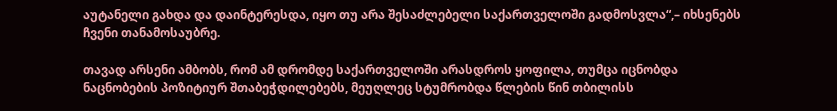აუტანელი გახდა და დაინტერესდა, იყო თუ არა შესაძლებელი საქართველოში გადმოსვლა“,– იხსენებს ჩვენი თანამოსაუბრე.

თავად არსენი ამბობს, რომ ამ დრომდე საქართველოში არასდროს ყოფილა, თუმცა იცნობდა ნაცნობების პოზიტიურ შთაბეჭდილებებს, მეუღლეც სტუმრობდა წლების წინ თბილისს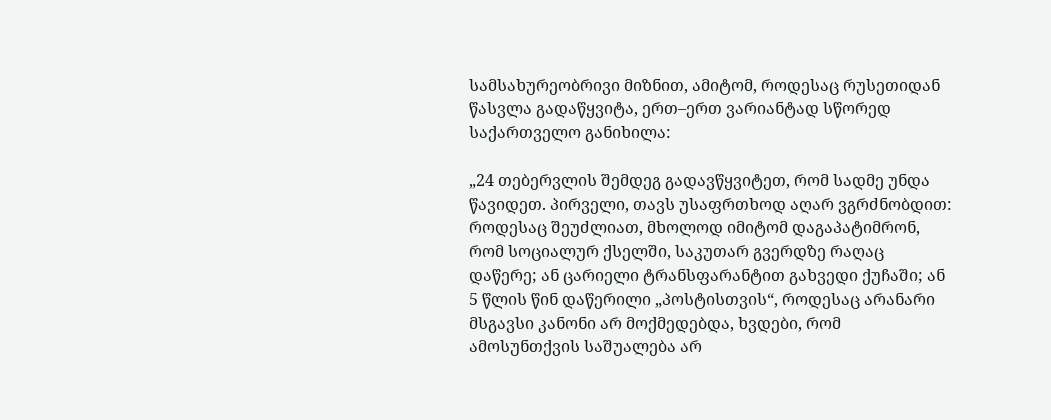სამსახურეობრივი მიზნით, ამიტომ, როდესაც რუსეთიდან წასვლა გადაწყვიტა, ერთ–ერთ ვარიანტად სწორედ საქართველო განიხილა:

„24 თებერვლის შემდეგ გადავწყვიტეთ, რომ სადმე უნდა წავიდეთ. პირველი, თავს უსაფრთხოდ აღარ ვგრძნობდით: როდესაც შეუძლიათ, მხოლოდ იმიტომ დაგაპატიმრონ, რომ სოციალურ ქსელში, საკუთარ გვერდზე რაღაც დაწერე; ან ცარიელი ტრანსფარანტით გახვედი ქუჩაში; ან 5 წლის წინ დაწერილი „პოსტისთვის“, როდესაც არანარი მსგავსი კანონი არ მოქმედებდა, ხვდები, რომ ამოსუნთქვის საშუალება არ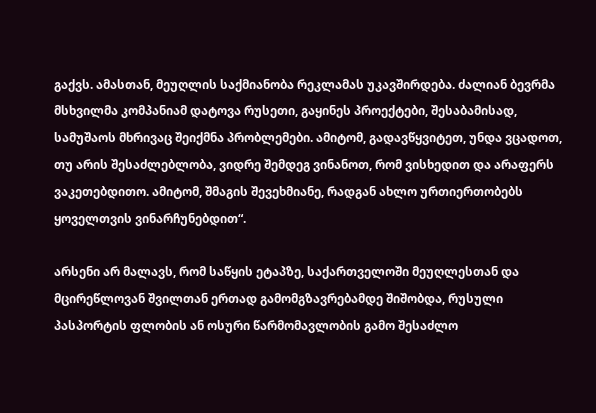გაქვს. ამასთან, მეუღლის საქმიანობა რეკლამას უკავშირდება. ძალიან ბევრმა მსხვილმა კომპანიამ დატოვა რუსეთი, გაყინეს პროექტები, შესაბამისად, სამუშაოს მხრივაც შეიქმნა პრობლემები. ამიტომ, გადავწყვიტეთ, უნდა ვცადოთ, თუ არის შესაძლებლობა, ვიდრე შემდეგ ვინანოთ, რომ ვისხედით და არაფერს ვაკეთებდითო. ამიტომ, შმაგის შევეხმიანე, რადგან ახლო ურთიერთობებს ყოველთვის ვინარჩუნებდით“.

არსენი არ მალავს, რომ საწყის ეტაპზე, საქართველოში მეუღლესთან და მცირეწლოვან შვილთან ერთად გამომგზავრებამდე შიშობდა, რუსული პასპორტის ფლობის ან ოსური წარმომავლობის გამო შესაძლო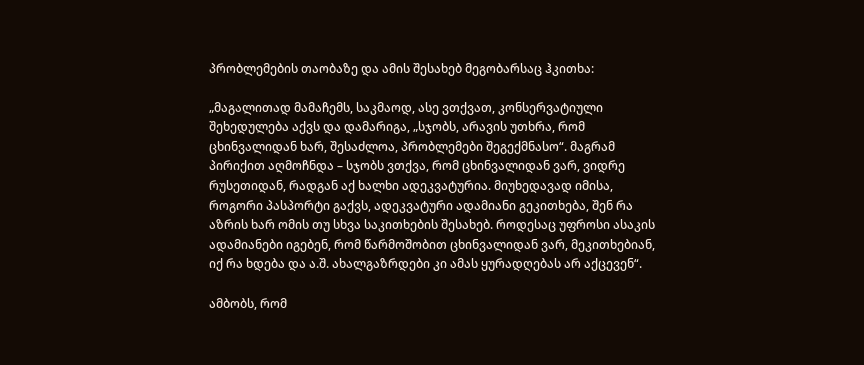პრობლემების თაობაზე და ამის შესახებ მეგობარსაც ჰკითხა:

„მაგალითად მამაჩემს, საკმაოდ, ასე ვთქვათ, კონსერვატიული შეხედულება აქვს და დამარიგა, „სჯობს, არავის უთხრა, რომ ცხინვალიდან ხარ, შესაძლოა, პრობლემები შეგექმნასო“. მაგრამ პირიქით აღმოჩნდა – სჯობს ვთქვა, რომ ცხინვალიდან ვარ, ვიდრე რუსეთიდან, რადგან აქ ხალხი ადეკვატურია. მიუხედავად იმისა, როგორი პასპორტი გაქვს, ადეკვატური ადამიანი გეკითხება, შენ რა აზრის ხარ ომის თუ სხვა საკითხების შესახებ. როდესაც უფროსი ასაკის ადამიანები იგებენ, რომ წარმოშობით ცხინვალიდან ვარ, მეკითხებიან, იქ რა ხდება და ა.შ. ახალგაზრდები კი ამას ყურადღებას არ აქცევენ“.

ამბობს, რომ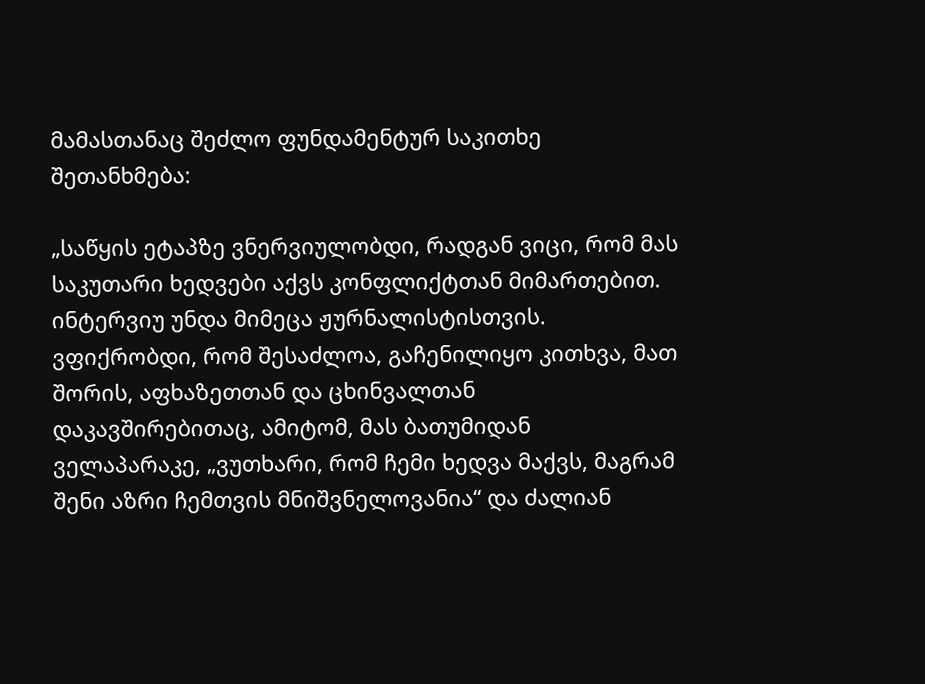მამასთანაც შეძლო ფუნდამენტურ საკითხე შეთანხმება:

„საწყის ეტაპზე ვნერვიულობდი, რადგან ვიცი, რომ მას საკუთარი ხედვები აქვს კონფლიქტთან მიმართებით. ინტერვიუ უნდა მიმეცა ჟურნალისტისთვის. ვფიქრობდი, რომ შესაძლოა, გაჩენილიყო კითხვა, მათ შორის, აფხაზეთთან და ცხინვალთან დაკავშირებითაც, ამიტომ, მას ბათუმიდან ველაპარაკე, „ვუთხარი, რომ ჩემი ხედვა მაქვს, მაგრამ შენი აზრი ჩემთვის მნიშვნელოვანია“ და ძალიან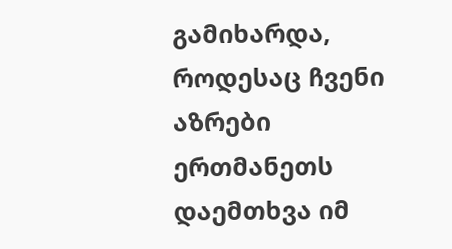გამიხარდა, როდესაც ჩვენი აზრები ერთმანეთს დაემთხვა იმ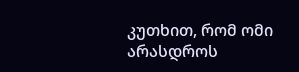კუთხით, რომ ომი არასდროს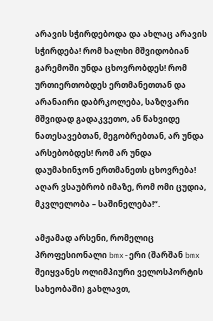არავის სჭირდებოდა და ახლაც არავის სჭირდება! რომ ხალხი მშვიდობიან გარემოში უნდა ცხოვრობდეს! რომ ურთიერთობდეს ერთმანეთთან და არანაირი დაბრკოლება, საზღვარი მშვიდად გადაკვეთო, ან წახვიდე ნათესავებთან, მეგობრებთან, არ უნდა არსებობდეს! რომ არ უნდა დაუმახინჯონ ერთმანეთს ცხოვრება! აღარ ვსაუბრობ იმაზე, რომ ომი ცუდია, მკვლელობა – საშინელება!“.

ამჟამად არსენი, რომელიც პროფესიონალი bmx-ერი (შარშან bmx შეიყვანეს ოლიმპიური ველოსპორტის სახეობაში) გახლავთ,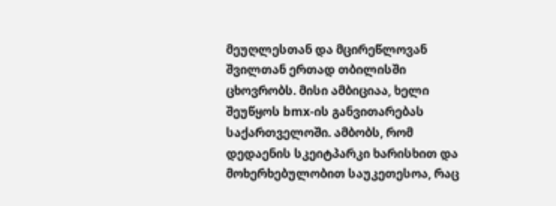მეუღლესთან და მცირეწლოვან შვილთან ერთად თბილისში ცხოვრობს. მისი ამბიციაა, ხელი შეუწყოს bmx-ის განვითარებას საქართველოში. ამბობს, რომ დედაენის სკეიტპარკი ხარისხით და მოხერხებულობით საუკეთესოა, რაც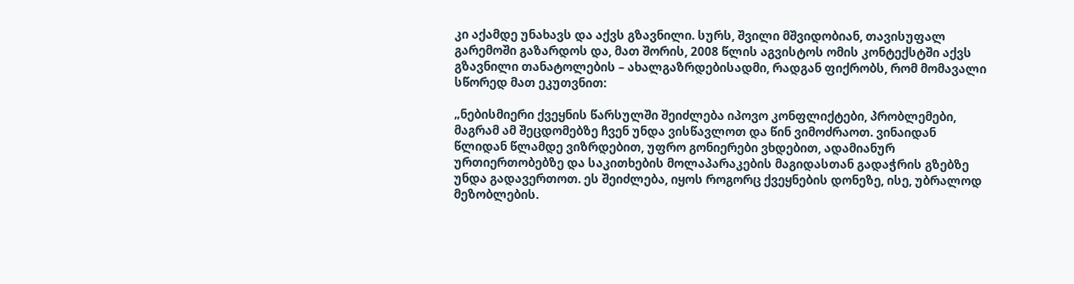კი აქამდე უნახავს და აქვს გზავნილი. სურს, შვილი მშვიდობიან, თავისუფალ გარემოში გაზარდოს და, მათ შორის, 2008 წლის აგვისტოს ომის კონტექსტში აქვს გზავნილი თანატოლების – ახალგაზრდებისადმი, რადგან ფიქრობს, რომ მომავალი სწორედ მათ ეკუთვნით:

„ნებისმიერი ქვეყნის წარსულში შეიძლება იპოვო კონფლიქტები, პრობლემები, მაგრამ ამ შეცდომებზე ჩვენ უნდა ვისწავლოთ და წინ ვიმოძრაოთ. ვინაიდან წლიდან წლამდე ვიზრდებით, უფრო გონიერები ვხდებით, ადამიანურ ურთიერთობებზე და საკითხების მოლაპარაკების მაგიდასთან გადაჭრის გზებზე უნდა გადავერთოთ. ეს შეიძლება, იყოს როგორც ქვეყნების დონეზე, ისე, უბრალოდ მეზობლების.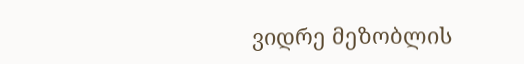ვიდრე მეზობლის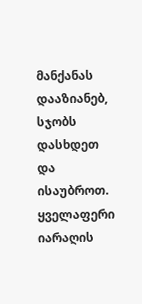მანქანას დააზიანებ, სჯობს დასხდეთ და ისაუბროთ. ყველაფერი იარაღის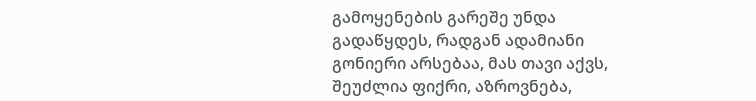გამოყენების გარეშე უნდა გადაწყდეს, რადგან ადამიანი გონიერი არსებაა, მას თავი აქვს, შეუძლია ფიქრი, აზროვნება,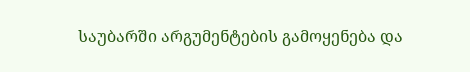საუბარში არგუმენტების გამოყენება და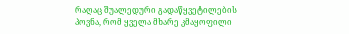რაღაც შუალედური გადაწყვეტილების პოვნა, რომ ყველა მხარე კმაყოფილი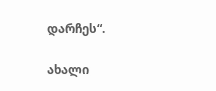დარჩეს“.

ახალი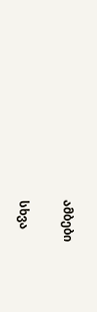ამბები

სხვა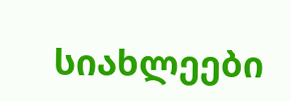სიახლეები